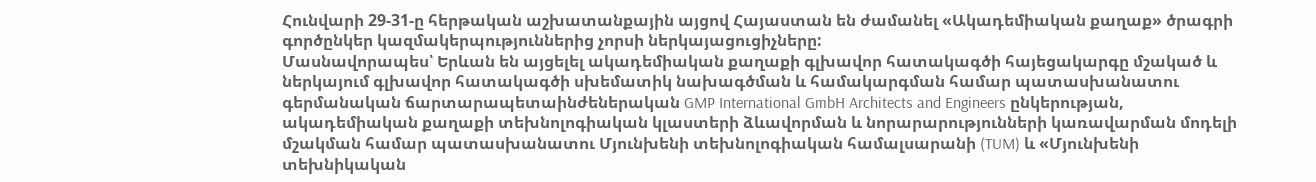Հունվարի 29-31-ը հերթական աշխատանքային այցով Հայաստան են ժամանել «Ակադեմիական քաղաք» ծրագրի գործընկեր կազմակերպություններից չորսի ներկայացուցիչները:
Մասնավորապես՝ Երևան են այցելել ակադեմիական քաղաքի գլխավոր հատակագծի հայեցակարգը մշակած և ներկայում գլխավոր հատակագծի սխեմատիկ նախագծման և համակարգման համար պատասխանատու գերմանական ճարտարապետաինժեներական GMP International GmbH Architects and Engineers ընկերության, ակադեմիական քաղաքի տեխնոլոգիական կլաստերի ձևավորման և նորարարությունների կառավարման մոդելի մշակման համար պատասխանատու Մյունխենի տեխնոլոգիական համալսարանի (TUM) և «Մյունխենի տեխնիկական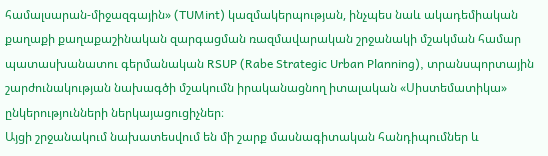համալսարան-միջազգային» (TUMint) կազմակերպության, ինչպես նաև ակադեմիական քաղաքի քաղաքաշինական զարգացման ռազմավարական շրջանակի մշակման համար պատասխանատու գերմանական RSUP (Rabe Strategic Urban Planning), տրանսպորտային շարժունակության նախագծի մշակումն իրականացնող իտալական «Սիստեմատիկա» ընկերությունների ներկայացուցիչներ։
Այցի շրջանակում նախատեսվում են մի շարք մասնագիտական հանդիպումներ և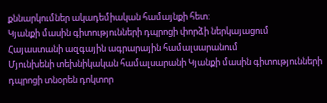քննարկումներ ակադեմիական համայնքի հետ:
Կյանքի մասին գիտությունների դպրոցի փորձի ներկայացում Հայաստանի ազգային ագրարային համալսարանում
Մյունխենի տեխնիկական համալսարանի Կյանքի մասին գիտությունների դպրոցի տնօրեն դոկտոր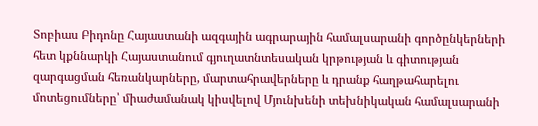Տոբիաս Բիդոնը Հայաստանի ազգային ագրարային համալսարանի գործընկերների հետ կքննարկի Հայաստանում գյուղատնտեսական կրթության և գիտության զարգացման հեռանկարները, մարտահրավերները և դրանք հաղթահարելու մոտեցումները՝ միաժամանակ կիսվելով Մյունխենի տեխնիկական համալսարանի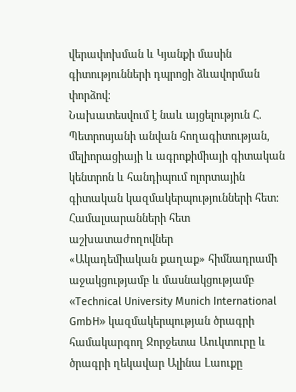վերափոխման և Կյանքի մասին գիտությունների դպրոցի ձևավորման փորձով։
Նախատեսվում է նաև այցելություն Հ. Պետրոսյանի անվան հողագիտության, մելիորացիայի և ագրոքիմիայի գիտական կենտրոն և հանդիպում ոլորտային գիտական կազմակերպությունների հետ։
Համալսարանների հետ աշխատաժողովներ
«Ակադեմիական քաղաք» հիմնադրամի աջակցությամբ և մասնակցությամբ «Technical University Munich International GmbH» կազմակերպության ծրագրի համակարգող Ջորջետա Աուկտուրը և ծրագրի ղեկավար Ալինա Լաուքը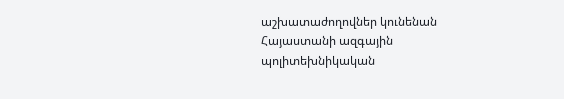աշխատաժողովներ կունենան Հայաստանի ազգային պոլիտեխնիկական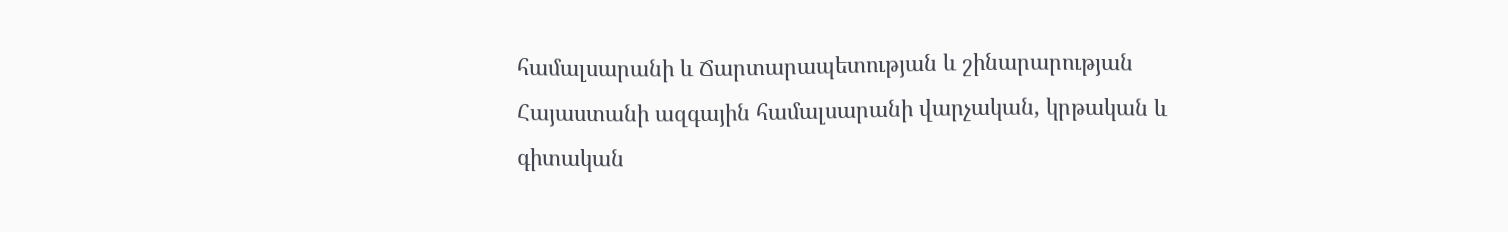համալսարանի և Ճարտարապետության և շինարարության Հայաստանի ազգային համալսարանի վարչական, կրթական և գիտական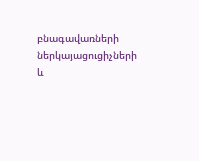բնագավառների ներկայացուցիչների և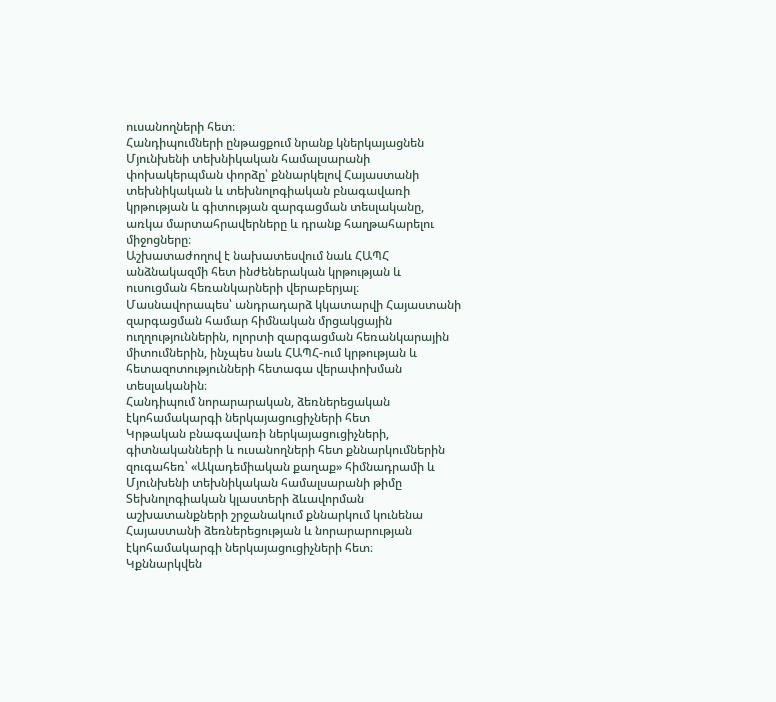ուսանողների հետ։
Հանդիպումների ընթացքում նրանք կներկայացնեն Մյունխենի տեխնիկական համալսարանի փոխակերպման փորձը՝ քննարկելով Հայաստանի տեխնիկական և տեխնոլոգիական բնագավառի կրթության և գիտության զարգացման տեսլականը, առկա մարտահրավերները և դրանք հաղթահարելու միջոցները։
Աշխատաժողով է նախատեսվում նաև ՀԱՊՀ անձնակազմի հետ ինժեներական կրթության և ուսուցման հեռանկարների վերաբերյալ։ Մասնավորապես՝ անդրադարձ կկատարվի Հայաստանի զարգացման համար հիմնական մրցակցային ուղղություններին, ոլորտի զարգացման հեռանկարային միտումներին, ինչպես նաև ՀԱՊՀ-ում կրթության և հետազոտությունների հետագա վերափոխման տեսլականին։
Հանդիպում նորարարական, ձեռներեցական էկոհամակարգի ներկայացուցիչների հետ
Կրթական բնագավառի ներկայացուցիչների, գիտնականների և ուսանողների հետ քննարկումներին զուգահեռ՝ «Ակադեմիական քաղաք» հիմնադրամի և Մյունխենի տեխնիկական համալսարանի թիմը Տեխնոլոգիական կլաստերի ձևավորման աշխատանքների շրջանակում քննարկում կունենա Հայաստանի ձեռներեցության և նորարարության էկոհամակարգի ներկայացուցիչների հետ։
Կքննարկվեն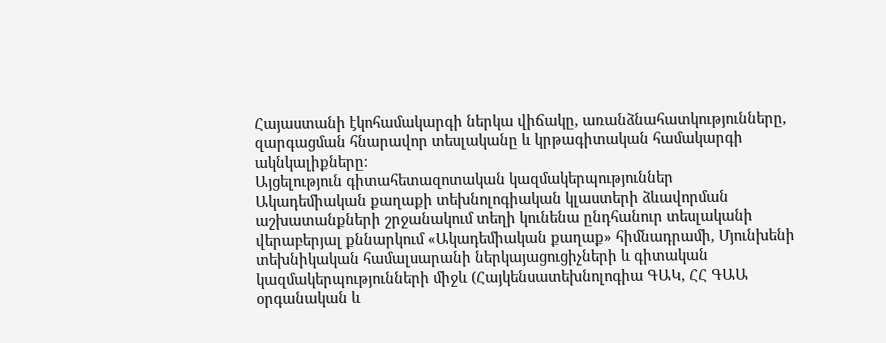Հայաստանի էկոհամակարգի ներկա վիճակը, առանձնահատկությունները, զարգացման հնարավոր տեսլականը և կրթագիտական համակարգի ակնկալիքները։
Այցելություն գիտահետազոտական կազմակերպություններ
Ակադեմիական քաղաքի տեխնոլոգիական կլաստերի ձևավորման աշխատանքների շրջանակում տեղի կունենա ընդհանուր տեսլականի վերաբերյալ քննարկում «Ակադեմիական քաղաք» հիմնադրամի, Մյունխենի տեխնիկական համալսարանի ներկայացուցիչների և գիտական կազմակերպությունների միջև (Հայկենսատեխնոլոգիա ԳԱԿ, ՀՀ ԳԱԱ օրգանական և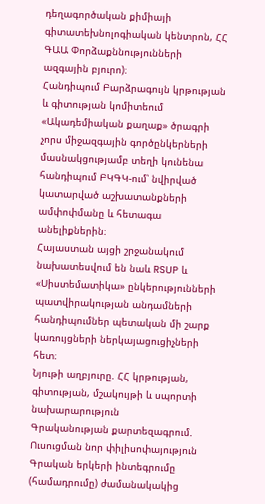դեղագործական քիմիայի գիտատեխնոլոգիական կենտրոն, ՀՀ ԳԱԱ Փորձաքննությունների ազգային բյուրո)։
Հանդիպում Բարձրագույն կրթության և գիտության կոմիտեում
«Ակադեմիական քաղաք» ծրագրի չորս միջազգային գործընկերների մասնակցությամբ տեղի կունենա հանդիպում ԲԿԳԿ-ում՝ նվիրված կատարված աշխատանքների ամփոփմանը և հետագա անելիքներին։
Հայաստան այցի շրջանակում նախատեսվում են նաև RSUP և «Սիստեմատիկա» ընկերությունների պատվիրակության անդամների հանդիպումներ պետական մի շարք կառույցների ներկայացուցիչների հետ։
Նյութի աղբյուրը. ՀՀ կրթության, գիտության, մշակույթի և սպորտի նախարարություն
Գրականության քարտեզագրում. Ուսուցման նոր փիլիսոփայություն  Գրական երկերի ինտեգրումը (համադրումը) ժամանակակից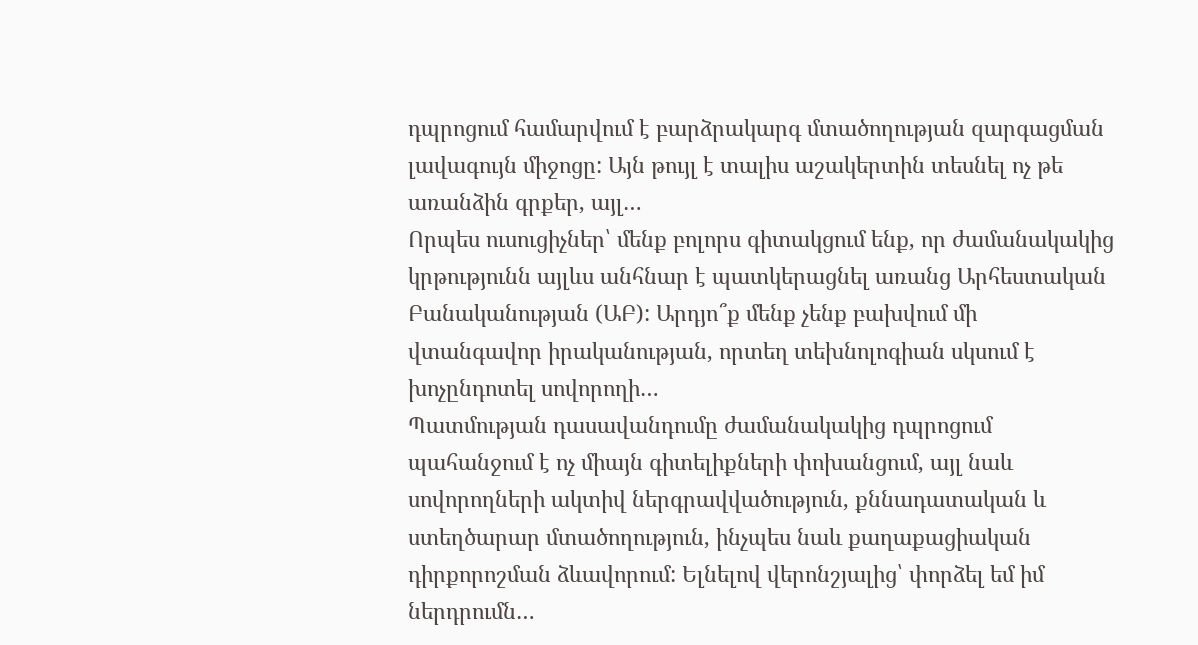դպրոցում համարվում է բարձրակարգ մտածողության զարգացման լավագույն միջոցը: Այն թույլ է տալիս աշակերտին տեսնել ոչ թե առանձին գրքեր, այլ…
Որպես ուսուցիչներ՝ մենք բոլորս գիտակցում ենք, որ ժամանակակից կրթությունն այլևս անհնար է պատկերացնել առանց Արհեստական Բանականության (ԱԲ): Արդյո՞ք մենք չենք բախվում մի վտանգավոր իրականության, որտեղ տեխնոլոգիան սկսում է խոչընդոտել սովորողի…
Պատմության դասավանդումը ժամանակակից դպրոցում պահանջում է ոչ միայն գիտելիքների փոխանցում, այլ նաև սովորողների ակտիվ ներգրավվածություն, քննադատական և ստեղծարար մտածողություն, ինչպես նաև քաղաքացիական դիրքորոշման ձևավորում: Ելնելով վերոնշյալից՝ փորձել եմ իմ ներդրումն…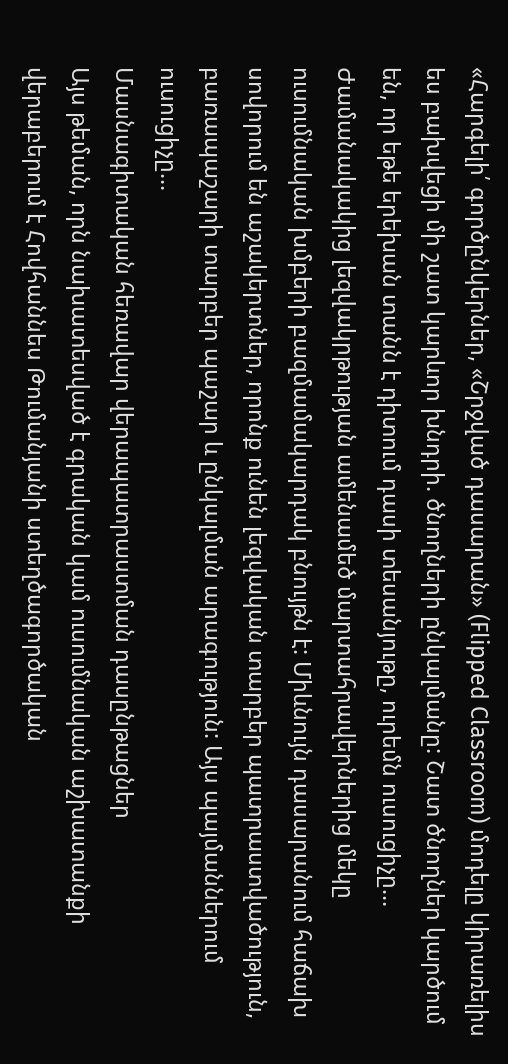«Հարգելի՛ գործընկերներ, «Շրջված դասարան» (Flipped Classroom) մոդելը կիրառելիս ես բախվեցի մի շատ կարևոր խնդրի. ծնողների ընկալմանը: Շատ ծնողներ կարծում են, որ եթե երեխան տանն է դիտում դասի տեսանյութը, ուրեմն ուսուցիչը…
Ժամանակակից լեզվակրթության ամենամեծ մարտահրավերներից մեկը ուսումնական խմբերի բազմամակարդակ բնույթն է: Միևնույն դասարանում հաճախ սովորում են աշակերտներ, որոնք ունեն լեզվական տարբեր պատրաստվածություն, բառապաշարի տարբեր պաշար և ընկալման արագություն: Այս պայմաններում ուսուցիչը…
Մասնագիտական հեռավար վերապատրաստման դասընթացներ
Այս թեման, որն նախատեսված է գրական կամ ուսումնական աշխատանքի վերաբերում է Հովհաննես Թումանյանի ստեղծագործական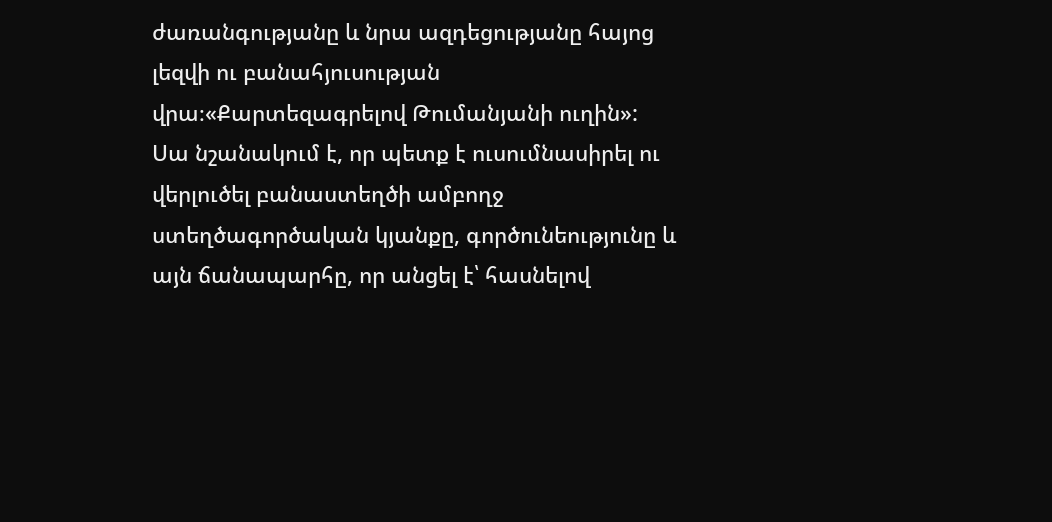ժառանգությանը և նրա ազդեցությանը հայոց լեզվի ու բանահյուսության վրա։«Քարտեզագրելով Թումանյանի ուղին»: Սա նշանակում է, որ պետք է ուսումնասիրել ու վերլուծել բանաստեղծի ամբողջ ստեղծագործական կյանքը, գործունեությունը և այն ճանապարհը, որ անցել է՝ հասնելով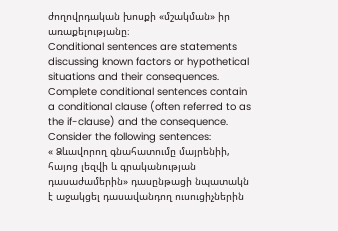ժողովրդական խոսքի «մշակման» իր առաքելությանը։
Conditional sentences are statements discussing known factors or hypothetical situations and their consequences. Complete conditional sentences contain a conditional clause (often referred to as the if-clause) and the consequence. Consider the following sentences:
« Ձևավորող գնահատումը մայրենիի, հայոց լեզվի և գրականության դասաժամերին» դասընթացի նպատակն է աջակցել դասավանդող ուսուցիչներին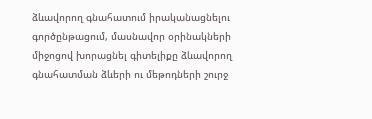ձևավորող գնահատում իրականացնելու գործընթացում, մասնավոր օրինակների միջոցով խորացնել գիտելիքը ձևավորող գնահատման ձևերի ու մեթոդների շուրջ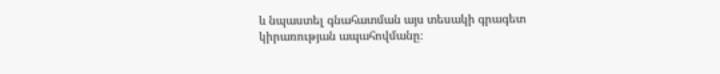և նպաստել գնահատման այս տեսակի գրագետ կիրառության ապահովմանը։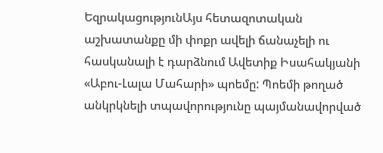ԵզրակացությունԱյս հետազոտական աշխատանքը մի փոքր ավելի ճանաչելի ու հասկանալի է դարձնում Ավետիք Իսահակյանի «Աբու-Լալա Մահարի» պոեմը: Պոեմի թողած անկրկնելի տպավորությունը պայմանավորված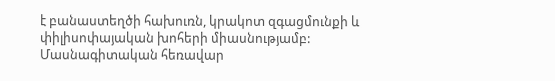է բանաստեղծի հախուռն, կրակոտ զգացմունքի և փիլիսոփայական խոհերի միասնությամբ:
Մասնագիտական հեռավար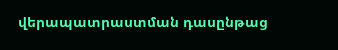վերապատրաստման դասընթաց